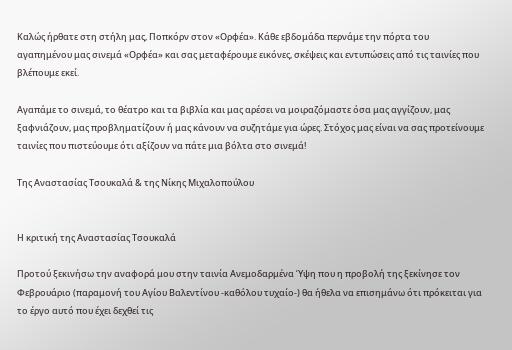Καλώς ήρθατε στη στήλη μας, Ποπκόρν στον «Ορφέα». Κάθε εβδομάδα περνάμε την πόρτα του αγαπημένου μας σινεμά «Ορφέα» και σας μεταφέρουμε εικόνες, σκέψεις και εντυπώσεις από τις ταινίες που βλέπουμε εκεί.

Αγαπάμε το σινεμά, το θέατρο και τα βιβλία και μας αρέσει να μοιραζόμαστε όσα μας αγγίζουν, μας ξαφνιάζουν, μας προβληματίζουν ή μας κάνουν να συζητάμε για ώρες. Στόχος μας είναι να σας προτείνουμε ταινίες που πιστεύουμε ότι αξίζουν να πάτε μια βόλτα στο σινεμά!

Της Αναστασίας Τσουκαλά & της Νίκης Μιχαλοπούλου


Η κριτική της Αναστασίας Τσουκαλά

Προτού ξεκινήσω την αναφορά μου στην ταινία Ανεμοδαρμένα Ύψη που η προβολή της ξεκίνησε τον Φεβρουάριο (παραμονή του Αγίου Βαλεντίνου -καθόλου τυχαίο-) θα ήθελα να επισημάνω ότι πρόκειται για το έργο αυτό που έχει δεχθεί τις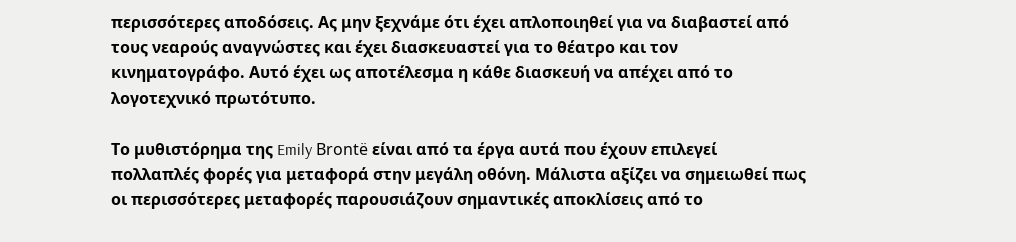περισσότερες αποδόσεις. Ας μην ξεχνάμε ότι έχει απλοποιηθεί για να διαβαστεί από τους νεαρούς αναγνώστες και έχει διασκευαστεί για το θέατρο και τον κινηματογράφο. Αυτό έχει ως αποτέλεσμα η κάθε διασκευή να απέχει από το λογοτεχνικό πρωτότυπο.

Το μυθιστόρημα της Emily Brontë είναι από τα έργα αυτά που έχουν επιλεγεί πολλαπλές φορές για μεταφορά στην μεγάλη οθόνη. Μάλιστα αξίζει να σημειωθεί πως οι περισσότερες μεταφορές παρουσιάζουν σημαντικές αποκλίσεις από το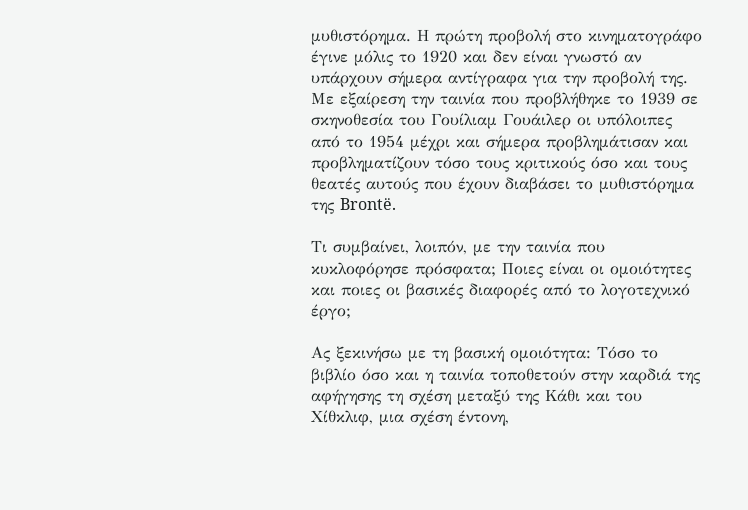μυθιστόρημα. Η πρώτη προβολή στο κινηματογράφο έγινε μόλις το 1920 και δεν είναι γνωστό αν υπάρχουν σήμερα αντίγραφα για την προβολή της. Με εξαίρεση την ταινία που προβλήθηκε το 1939 σε σκηνοθεσία του Γουίλιαμ Γουάιλερ οι υπόλοιπες από το 1954 μέχρι και σήμερα προβλημάτισαν και προβληματίζουν τόσο τους κριτικούς όσο και τους θεατές αυτούς που έχουν διαβάσει το μυθιστόρημα της Brontë.

Τι συμβαίνει, λοιπόν, με την ταινία που κυκλοφόρησε πρόσφατα; Ποιες είναι οι ομοιότητες και ποιες οι βασικές διαφορές από το λογοτεχνικό έργο;

Ας ξεκινήσω με τη βασική ομοιότητα: Τόσο το βιβλίο όσο και η ταινία τοποθετούν στην καρδιά της αφήγησης τη σχέση μεταξύ της Κάθι και του Χίθκλιφ, μια σχέση έντονη,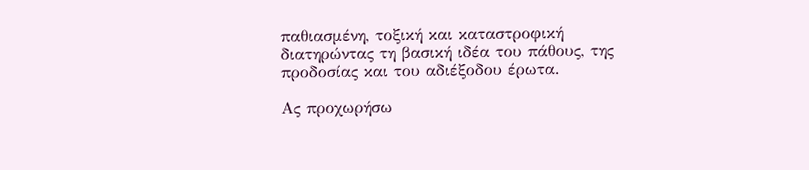παθιασμένη, τοξική και καταστροφική διατηρώντας τη βασική ιδέα του πάθους, της προδοσίας και του αδιέξοδου έρωτα.

Ας προχωρήσω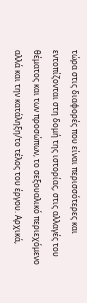τώρα στις διαφορές που είναι περισσότερες και εντοπίζονται στη δομή της ιστορίας, στις αλλαγές του θέματος και των προσώπων, το σεξουαλικό περιεχόμενο αλλά και την κατάληξη/το τέλος του έργου. Αρχικά,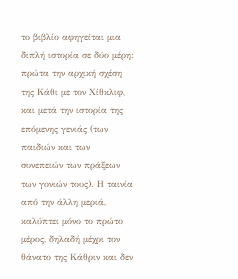το βιβλίο αφηγείται μια διπλή ιστορία σε δύο μέρη: πρώτα την αρχική σχέση της Κάθι με τον Χίθκλιφ, και μετά την ιστορία της επόμενης γενιάς (των παιδιών και των συνεπειών των πράξεων των γονιών τους). Η ταινία από την άλλη μεριά, καλύπτει μόνο το πρώτο μέρος, δηλαδή μέχρι τον θάνατο της Κάθριν και δεν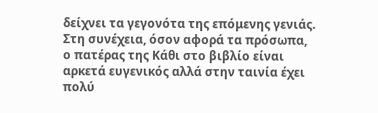δείχνει τα γεγονότα της επόμενης γενιάς. Στη συνέχεια, όσον αφορά τα πρόσωπα, ο πατέρας της Κάθι στο βιβλίο είναι αρκετά ευγενικός αλλά στην ταινία έχει πολύ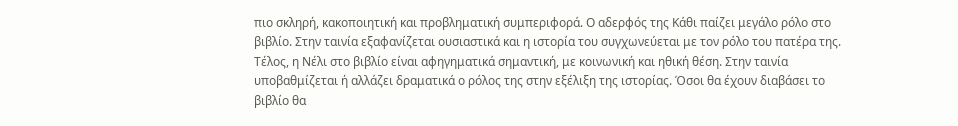πιο σκληρή, κακοποιητική και προβληματική συμπεριφορά. Ο αδερφός της Κάθι παίζει μεγάλο ρόλο στο βιβλίο. Στην ταινία εξαφανίζεται ουσιαστικά και η ιστορία του συγχωνεύεται με τον ρόλο του πατέρα της. Τέλος, η Νέλι στο βιβλίο είναι αφηγηματικά σημαντική, με κοινωνική και ηθική θέση. Στην ταινία υποβαθμίζεται ή αλλάζει δραματικά ο ρόλος της στην εξέλιξη της ιστορίας. Όσοι θα έχουν διαβάσει το βιβλίο θα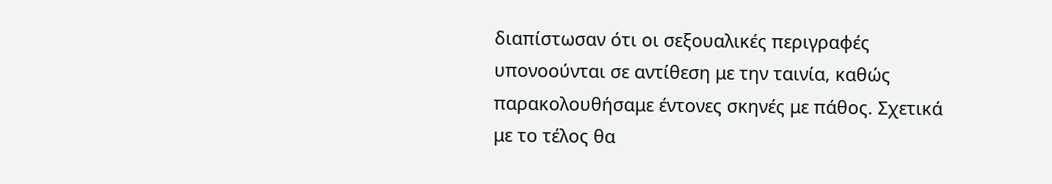διαπίστωσαν ότι οι σεξουαλικές περιγραφές υπονοούνται σε αντίθεση με την ταινία, καθώς παρακολουθήσαμε έντονες σκηνές με πάθος. Σχετικά με το τέλος θα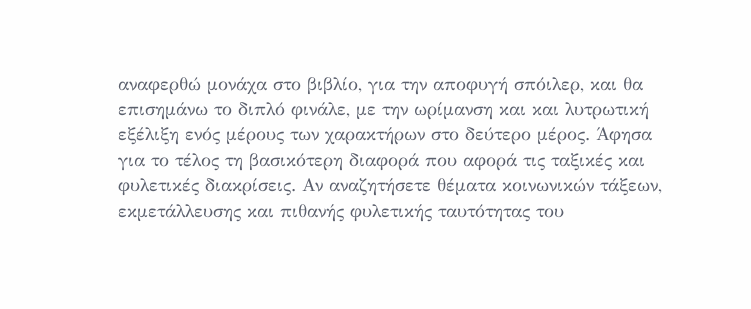αναφερθώ μονάχα στο βιβλίο, για την αποφυγή σπόιλερ, και θα επισημάνω το διπλό φινάλε, με την ωρίμανση και και λυτρωτική εξέλιξη ενός μέρους των χαρακτήρων στο δεύτερο μέρος. Άφησα για το τέλος τη βασικότερη διαφορά που αφορά τις ταξικές και φυλετικές διακρίσεις. Αν αναζητήσετε θέματα κοινωνικών τάξεων, εκμετάλλευσης και πιθανής φυλετικής ταυτότητας του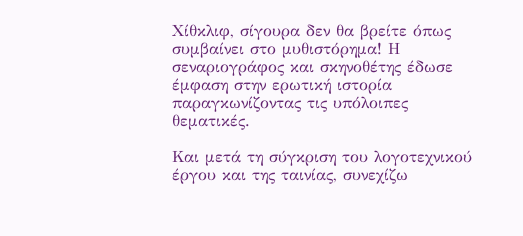Χίθκλιφ, σίγουρα δεν θα βρείτε όπως συμβαίνει στο μυθιστόρημα! Η σεναριογράφος και σκηνοθέτης έδωσε έμφαση στην ερωτική ιστορία παραγκωνίζοντας τις υπόλοιπες θεματικές.

Και μετά τη σύγκριση του λογοτεχνικού έργου και της ταινίας, συνεχίζω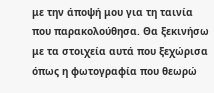με την άποψή μου για τη ταινία που παρακολούθησα. Θα ξεκινήσω με τα στοιχεία αυτά που ξεχώρισα όπως η φωτογραφία που θεωρώ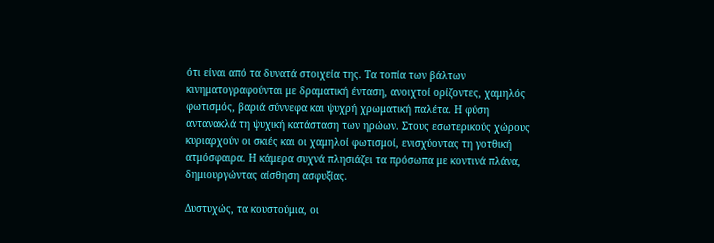ότι είναι από τα δυνατά στοιχεία της. Τα τοπία των βάλτων κινηματογραφούνται με δραματική ένταση, ανοιχτοί ορίζοντες, χαμηλός φωτισμός, βαριά σύννεφα και ψυχρή χρωματική παλέτα. Η φύση αντανακλά τη ψυχική κατάσταση των ηρώων. Στους εσωτερικούς χώρους κυριαρχούν οι σκιές και οι χαμηλοί φωτισμοί, ενισχύοντας τη γοτθική ατμόσφαιρα. Η κάμερα συχνά πλησιάζει τα πρόσωπα με κοντινά πλάνα, δημιουργώντας αίσθηση ασφυξίας.

Δυστυχώς, τα κουστούμια, οι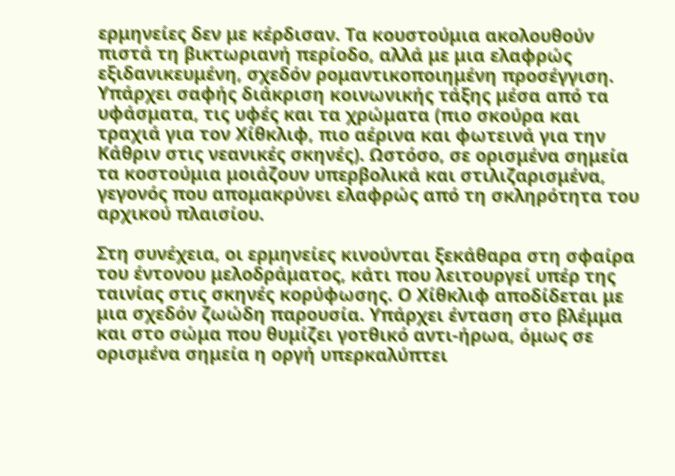ερμηνείες δεν με κέρδισαν. Τα κουστούμια ακολουθούν πιστά τη βικτωριανή περίοδο, αλλά με μια ελαφρώς εξιδανικευμένη, σχεδόν ρομαντικοποιημένη προσέγγιση. Υπάρχει σαφής διάκριση κοινωνικής τάξης μέσα από τα υφάσματα, τις υφές και τα χρώματα (πιο σκούρα και τραχιά για τον Χίθκλιφ, πιο αέρινα και φωτεινά για την Κάθριν στις νεανικές σκηνές). Ωστόσο, σε ορισμένα σημεία τα κοστούμια μοιάζουν υπερβολικά και στιλιζαρισμένα, γεγονός που απομακρύνει ελαφρώς από τη σκληρότητα του αρχικού πλαισίου.

Στη συνέχεια, οι ερμηνείες κινούνται ξεκάθαρα στη σφαίρα του έντονου μελοδράματος, κάτι που λειτουργεί υπέρ της ταινίας στις σκηνές κορύφωσης. Ο Χίθκλιφ αποδίδεται με μια σχεδόν ζωώδη παρουσία. Υπάρχει ένταση στο βλέμμα και στο σώμα που θυμίζει γοτθικό αντι-ήρωα, όμως σε ορισμένα σημεία η οργή υπερκαλύπτει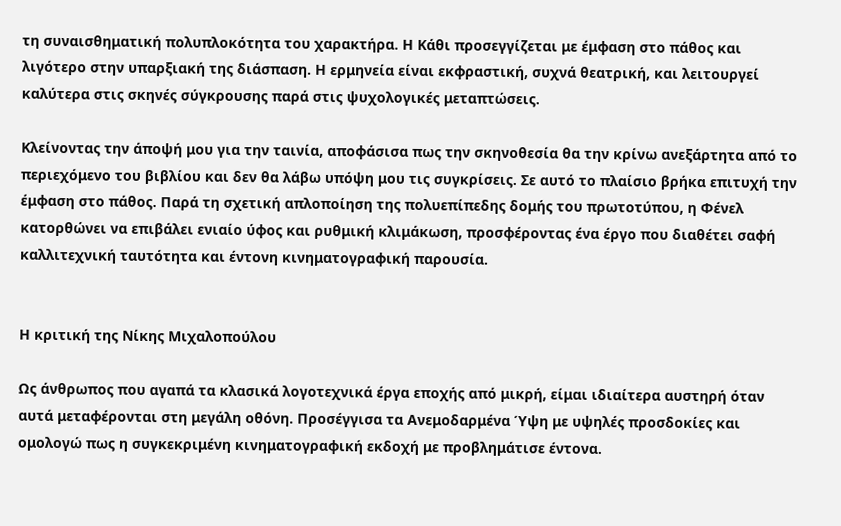τη συναισθηματική πολυπλοκότητα του χαρακτήρα. Η Κάθι προσεγγίζεται με έμφαση στο πάθος και λιγότερο στην υπαρξιακή της διάσπαση. Η ερμηνεία είναι εκφραστική, συχνά θεατρική, και λειτουργεί καλύτερα στις σκηνές σύγκρουσης παρά στις ψυχολογικές μεταπτώσεις.

Κλείνοντας την άποψή μου για την ταινία, αποφάσισα πως την σκηνοθεσία θα την κρίνω ανεξάρτητα από το περιεχόμενο του βιβλίου και δεν θα λάβω υπόψη μου τις συγκρίσεις. Σε αυτό το πλαίσιο βρήκα επιτυχή την έμφαση στο πάθος. Παρά τη σχετική απλοποίηση της πολυεπίπεδης δομής του πρωτοτύπου, η Φένελ κατορθώνει να επιβάλει ενιαίο ύφος και ρυθμική κλιμάκωση, προσφέροντας ένα έργο που διαθέτει σαφή καλλιτεχνική ταυτότητα και έντονη κινηματογραφική παρουσία.


Η κριτική της Νίκης Μιχαλοπούλου

Ως άνθρωπος που αγαπά τα κλασικά λογοτεχνικά έργα εποχής από μικρή, είμαι ιδιαίτερα αυστηρή όταν αυτά μεταφέρονται στη μεγάλη οθόνη. Προσέγγισα τα Ανεμοδαρμένα Ύψη με υψηλές προσδοκίες και ομολογώ πως η συγκεκριμένη κινηματογραφική εκδοχή με προβλημάτισε έντονα.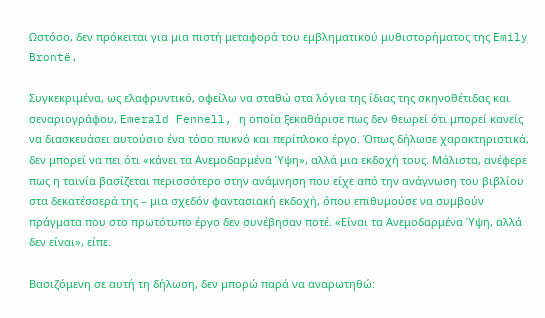Ωστόσο, δεν πρόκειται για μια πιστή μεταφορά του εμβληματικού μυθιστορήματος της Emily Brontë.

Συγκεκριμένα, ως ελαφρυντικό, οφείλω να σταθώ στα λόγια της ίδιας της σκηνοθέτιδας και σεναριογράφου, Emerald Fennell, η οποία ξεκαθάρισε πως δεν θεωρεί ότι μπορεί κανείς να διασκευάσει αυτούσιο ένα τόσο πυκνό και περίπλοκο έργο. Όπως δήλωσε χαρακτηριστικά, δεν μπορεί να πει ότι «κάνει τα Ανεμοδαρμένα Ύψη», αλλά μια εκδοχή τους. Μάλιστα, ανέφερε πως η ταινία βασίζεται περισσότερο στην ανάμνηση που είχε από την ανάγνωση του βιβλίου στα δεκατέσσερά της – μια σχεδόν φαντασιακή εκδοχή, όπου επιθυμούσε να συμβούν πράγματα που στο πρωτότυπο έργο δεν συνέβησαν ποτέ. «Είναι τα Ανεμοδαρμένα Ύψη, αλλά δεν είναι», είπε.

Βασιζόμενη σε αυτή τη δήλωση, δεν μπορώ παρά να αναρωτηθώ: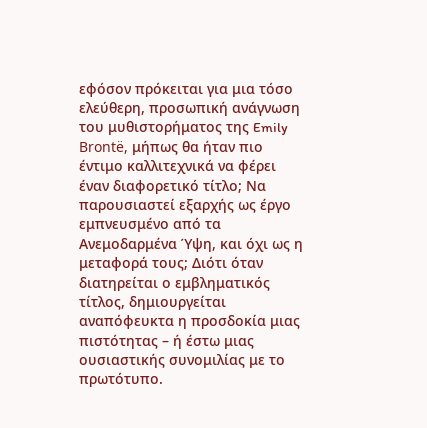εφόσον πρόκειται για μια τόσο ελεύθερη, προσωπική ανάγνωση του μυθιστορήματος της Emily Brontë, μήπως θα ήταν πιο έντιμο καλλιτεχνικά να φέρει έναν διαφορετικό τίτλο; Να παρουσιαστεί εξαρχής ως έργο εμπνευσμένο από τα Ανεμοδαρμένα Ύψη, και όχι ως η μεταφορά τους; Διότι όταν διατηρείται ο εμβληματικός τίτλος, δημιουργείται αναπόφευκτα η προσδοκία μιας πιστότητας – ή έστω μιας ουσιαστικής συνομιλίας με το πρωτότυπο.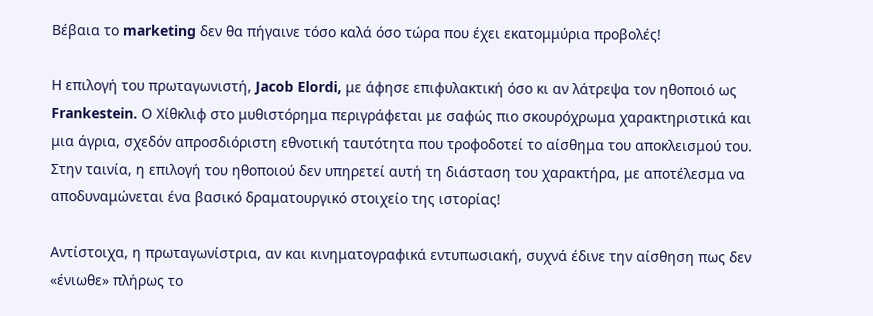Βέβαια το marketing δεν θα πήγαινε τόσο καλά όσο τώρα που έχει εκατομμύρια προβολές!

Η επιλογή του πρωταγωνιστή, Jacob Elordi, με άφησε επιφυλακτική όσο κι αν λάτρεψα τον ηθοποιό ως Frankestein. Ο Χίθκλιφ στο μυθιστόρημα περιγράφεται με σαφώς πιο σκουρόχρωμα χαρακτηριστικά και μια άγρια, σχεδόν απροσδιόριστη εθνοτική ταυτότητα που τροφοδοτεί το αίσθημα του αποκλεισμού του. Στην ταινία, η επιλογή του ηθοποιού δεν υπηρετεί αυτή τη διάσταση του χαρακτήρα, με αποτέλεσμα να αποδυναμώνεται ένα βασικό δραματουργικό στοιχείο της ιστορίας!

Αντίστοιχα, η πρωταγωνίστρια, αν και κινηματογραφικά εντυπωσιακή, συχνά έδινε την αίσθηση πως δεν «ένιωθε» πλήρως το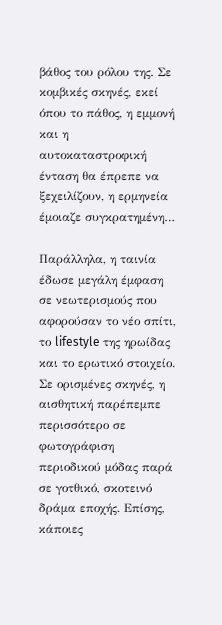βάθος του ρόλου της. Σε κομβικές σκηνές, εκεί όπου το πάθος, η εμμονή και η αυτοκαταστροφική ένταση θα έπρεπε να ξεχειλίζουν, η ερμηνεία έμοιαζε συγκρατημένη…

Παράλληλα, η ταινία έδωσε μεγάλη έμφαση σε νεωτερισμούς που αφορούσαν το νέο σπίτι, το lifestyle της ηρωίδας και το ερωτικό στοιχείο. Σε ορισμένες σκηνές, η αισθητική παρέπεμπε περισσότερο σε φωτογράφιση περιοδικού μόδας παρά σε γοτθικό, σκοτεινό δράμα εποχής. Επίσης, κάποιες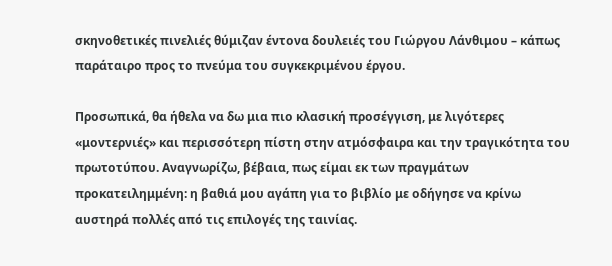σκηνοθετικές πινελιές θύμιζαν έντονα δουλειές του Γιώργου Λάνθιμου – κάπως παράταιρο προς το πνεύμα του συγκεκριμένου έργου.

Προσωπικά, θα ήθελα να δω μια πιο κλασική προσέγγιση, με λιγότερες «μοντερνιές» και περισσότερη πίστη στην ατμόσφαιρα και την τραγικότητα του πρωτοτύπου. Αναγνωρίζω, βέβαια, πως είμαι εκ των πραγμάτων προκατειλημμένη: η βαθιά μου αγάπη για το βιβλίο με οδήγησε να κρίνω αυστηρά πολλές από τις επιλογές της ταινίας.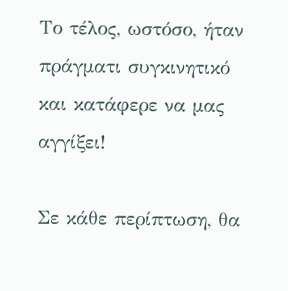Το τέλος, ωστόσο, ήταν πράγματι συγκινητικό και κατάφερε να μας αγγίξει!

Σε κάθε περίπτωση, θα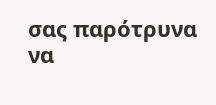σας παρότρυνα να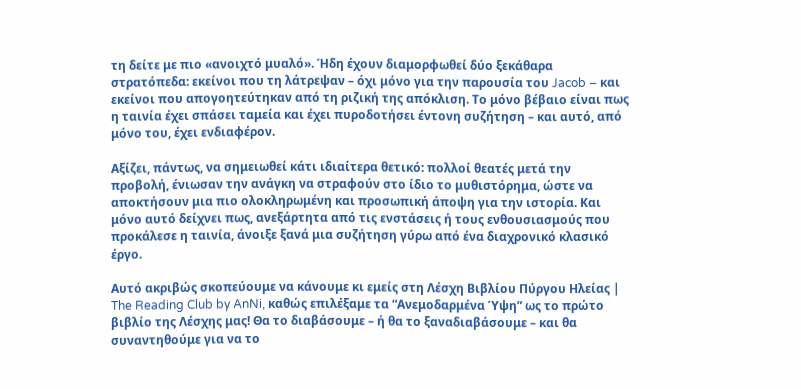τη δείτε με πιο «ανοιχτό μυαλό». Ήδη έχουν διαμορφωθεί δύο ξεκάθαρα στρατόπεδα: εκείνοι που τη λάτρεψαν – όχι μόνο για την παρουσία του Jacob – και εκείνοι που απογοητεύτηκαν από τη ριζική της απόκλιση. Το μόνο βέβαιο είναι πως η ταινία έχει σπάσει ταμεία και έχει πυροδοτήσει έντονη συζήτηση – και αυτό, από μόνο του, έχει ενδιαφέρον.

Αξίζει, πάντως, να σημειωθεί κάτι ιδιαίτερα θετικό: πολλοί θεατές μετά την προβολή, ένιωσαν την ανάγκη να στραφούν στο ίδιο το μυθιστόρημα, ώστε να αποκτήσουν μια πιο ολοκληρωμένη και προσωπική άποψη για την ιστορία. Και μόνο αυτό δείχνει πως, ανεξάρτητα από τις ενστάσεις ή τους ενθουσιασμούς που προκάλεσε η ταινία, άνοιξε ξανά μια συζήτηση γύρω από ένα διαχρονικό κλασικό έργο.

Αυτό ακριβώς σκοπεύουμε να κάνουμε κι εμείς στη Λέσχη Βιβλίου Πύργου Ηλείας | The Reading Club by AnNi, καθώς επιλέξαμε τα “Ανεμοδαρμένα Ύψη” ως το πρώτο βιβλίο της Λέσχης μας! Θα το διαβάσουμε – ή θα το ξαναδιαβάσουμε – και θα συναντηθούμε για να το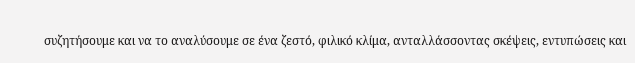συζητήσουμε και να το αναλύσουμε σε ένα ζεστό, φιλικό κλίμα, ανταλλάσσοντας σκέψεις, εντυπώσεις και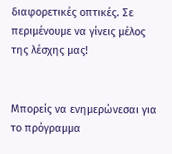διαφορετικές οπτικές. Σε περιμένουμε να γίνεις μέλος της λέσχης μας!


Μπορείς να ενημερώνεσαι για το πρόγραμμα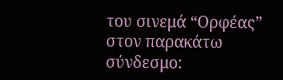του σινεμά “Ορφέας” στον παρακάτω σύνδεσμο: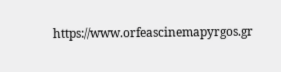https://www.orfeascinemapyrgos.gr